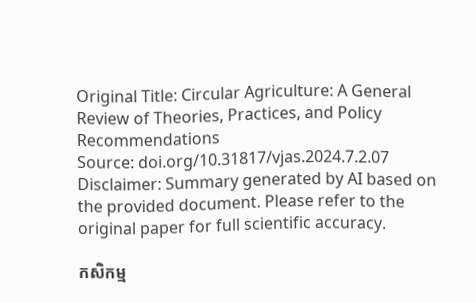Original Title: Circular Agriculture: A General Review of Theories, Practices, and Policy Recommendations
Source: doi.org/10.31817/vjas.2024.7.2.07
Disclaimer: Summary generated by AI based on the provided document. Please refer to the original paper for full scientific accuracy.

កសិកម្ម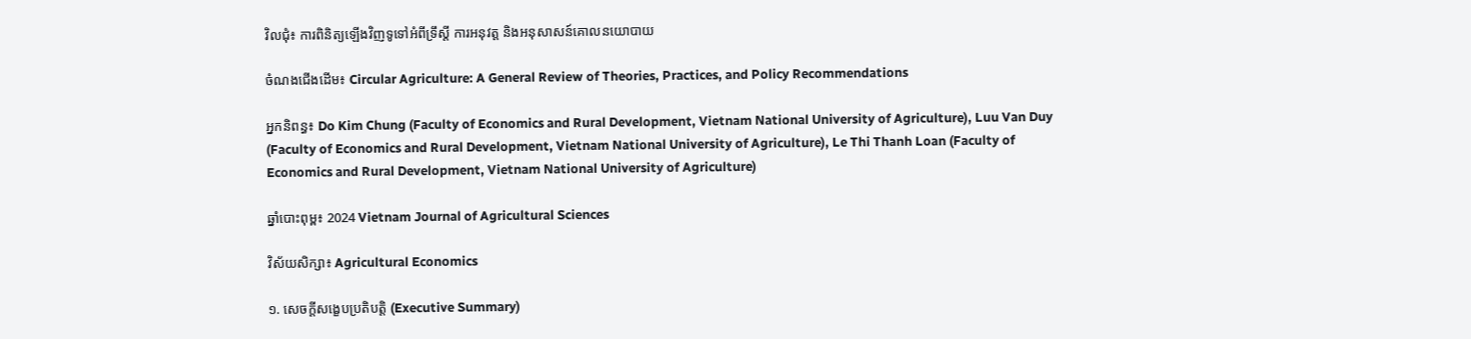វិលជុំ៖ ការពិនិត្យឡើងវិញទូទៅអំពីទ្រឹស្តី ការអនុវត្ត និងអនុសាសន៍គោលនយោបាយ

ចំណងជើងដើម៖ Circular Agriculture: A General Review of Theories, Practices, and Policy Recommendations

អ្នកនិពន្ធ៖ Do Kim Chung (Faculty of Economics and Rural Development, Vietnam National University of Agriculture), Luu Van Duy (Faculty of Economics and Rural Development, Vietnam National University of Agriculture), Le Thi Thanh Loan (Faculty of Economics and Rural Development, Vietnam National University of Agriculture)

ឆ្នាំបោះពុម្ព៖ 2024 Vietnam Journal of Agricultural Sciences

វិស័យសិក្សា៖ Agricultural Economics

១. សេចក្តីសង្ខេបប្រតិបត្តិ (Executive Summary)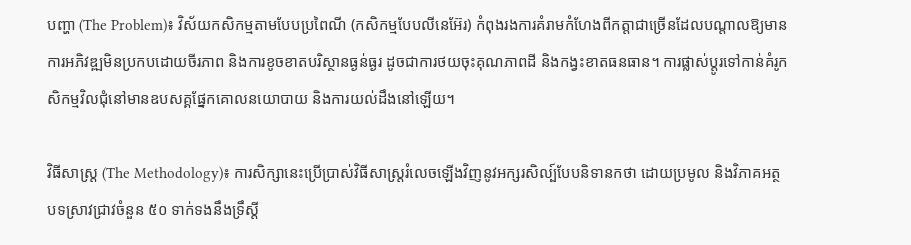បញ្ហា (The Problem)៖ វិស័យកសិកម្មតាមបែបប្រពៃណី (កសិកម្មបែបលីនេអ៊ែរ) កំពុងរងការគំរាមកំហែងពីកត្តាជាច្រើនដែលបណ្តាលឱ្យមានការអភិវឌ្ឍមិនប្រកបដោយចីរភាព និងការខូចខាតបរិស្ថានធ្ងន់ធ្ងរ ដូចជាការថយចុះគុណភាពដី និងកង្វះខាតធនធាន។ ការផ្លាស់ប្តូរទៅកាន់គំរូកសិកម្មវិលជុំនៅមានឧបសគ្គផ្នែកគោលនយោបាយ និងការយល់ដឹងនៅឡើយ។

វិធីសាស្ត្រ (The Methodology)៖ ការសិក្សានេះប្រើប្រាស់វិធីសាស្រ្តរំលេចឡើងវិញនូវអក្សរសិល្ប៍បែបនិទានកថា ដោយប្រមូល និងវិភាគអត្ថបទស្រាវជ្រាវចំនួន ៥០ ទាក់ទងនឹងទ្រឹស្តី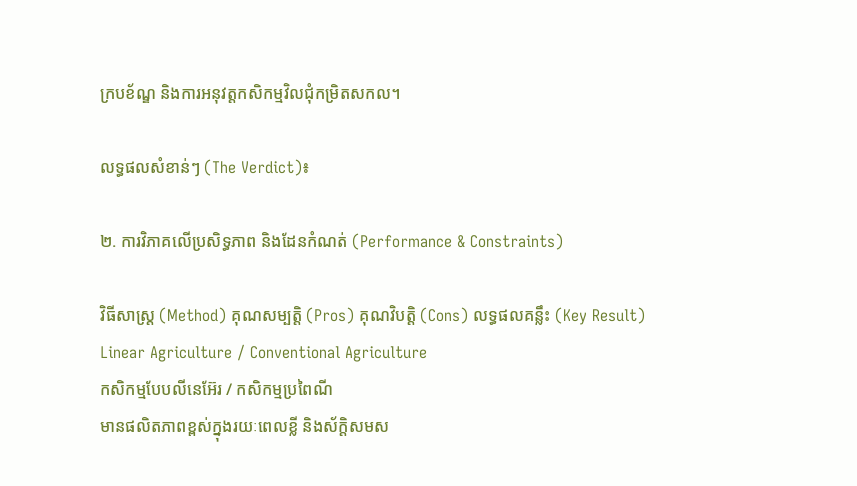ក្របខ័ណ្ឌ និងការអនុវត្តកសិកម្មវិលជុំកម្រិតសកល។

លទ្ធផលសំខាន់ៗ (The Verdict)៖

២. ការវិភាគលើប្រសិទ្ធភាព និងដែនកំណត់ (Performance & Constraints)

វិធីសាស្ត្រ (Method) គុណសម្បត្តិ (Pros) គុណវិបត្តិ (Cons) លទ្ធផលគន្លឹះ (Key Result)
Linear Agriculture / Conventional Agriculture
កសិកម្មបែបលីនេអ៊ែរ / កសិកម្មប្រពៃណី
មានផលិតភាពខ្ពស់ក្នុងរយៈពេលខ្លី និងស័ក្តិសមស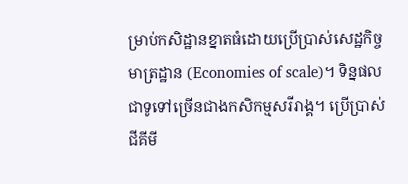ម្រាប់កសិដ្ឋានខ្នាតធំដោយប្រើប្រាស់សេដ្ឋកិច្ចមាត្រដ្ឋាន (Economies of scale)។ ទិន្នផលជាទូទៅច្រើនជាងកសិកម្មសរីរាង្គ។ ប្រើប្រាស់ជីគីមី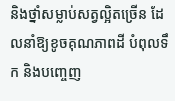និងថ្នាំសម្លាប់សត្វល្អិតច្រើន ដែលនាំឱ្យខូចគុណភាពដី បំពុលទឹក និងបញ្ចេញ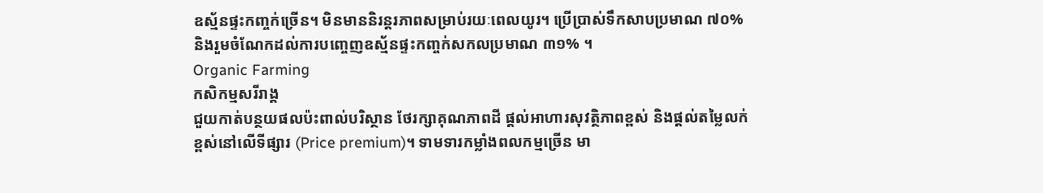ឧស្ម័នផ្ទះកញ្ចក់ច្រើន។ មិនមាននិរន្តរភាពសម្រាប់រយៈពេលយូរ។ ប្រើប្រាស់ទឹកសាបប្រមាណ ៧០% និងរួមចំណែកដល់ការបញ្ចេញឧស្ម័នផ្ទះកញ្ចក់សកលប្រមាណ ៣១% ។
Organic Farming
កសិកម្មសរីរាង្គ
ជួយកាត់បន្ថយផលប៉ះពាល់បរិស្ថាន ថែរក្សាគុណភាពដី ផ្តល់អាហារសុវត្ថិភាពខ្ពស់ និងផ្តល់តម្លៃលក់ខ្ពស់នៅលើទីផ្សារ (Price premium)។ ទាមទារកម្លាំងពលកម្មច្រើន មា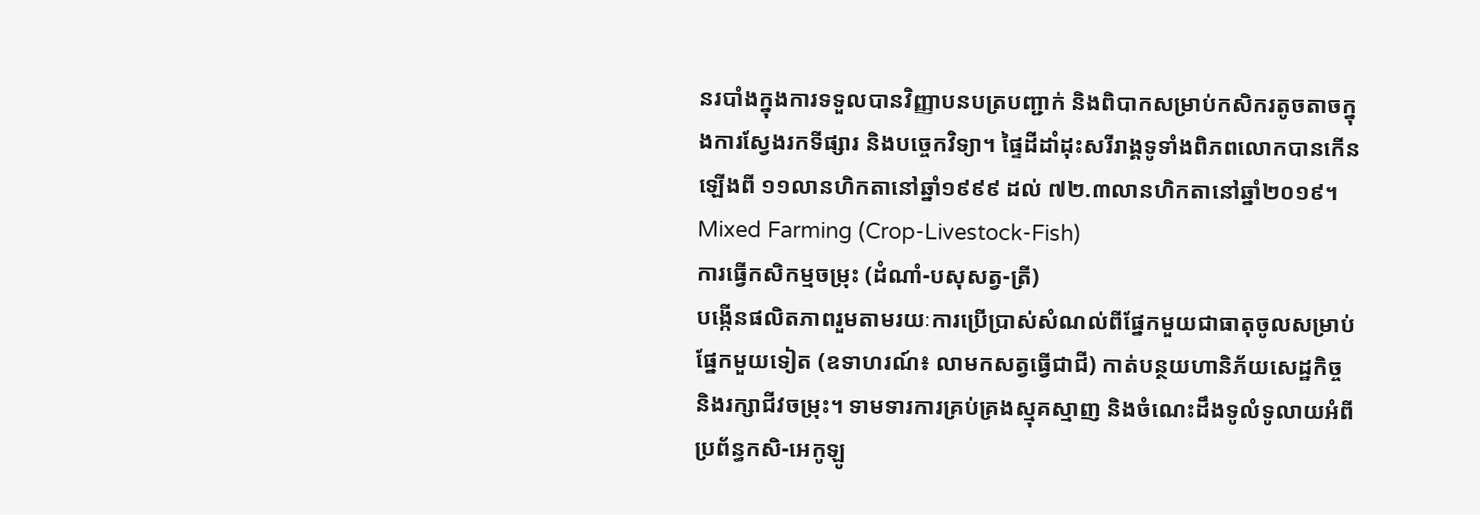នរបាំងក្នុងការទទួលបានវិញ្ញាបនបត្របញ្ជាក់ និងពិបាកសម្រាប់កសិករតូចតាចក្នុងការស្វែងរកទីផ្សារ និងបច្ចេកវិទ្យា។ ផ្ទៃដីដាំដុះសរីរាង្គទូទាំងពិភពលោកបានកើនឡើងពី ១១លានហិកតានៅឆ្នាំ១៩៩៩ ដល់ ៧២.៣លានហិកតានៅឆ្នាំ២០១៩។
Mixed Farming (Crop-Livestock-Fish)
ការធ្វើកសិកម្មចម្រុះ (ដំណាំ-បសុសត្វ-ត្រី)
បង្កើនផលិតភាពរួមតាមរយៈការប្រើប្រាស់សំណល់ពីផ្នែកមួយជាធាតុចូលសម្រាប់ផ្នែកមួយទៀត (ឧទាហរណ៍៖ លាមកសត្វធ្វើជាជី) កាត់បន្ថយហានិភ័យសេដ្ឋកិច្ច និងរក្សាជីវចម្រុះ។ ទាមទារការគ្រប់គ្រងស្មុគស្មាញ និងចំណេះដឹងទូលំទូលាយអំពីប្រព័ន្ធកសិ-អេកូឡូ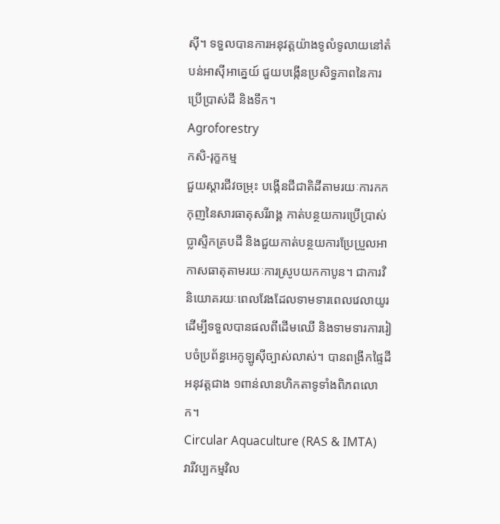ស៊ី។ ទទួលបានការអនុវត្តយ៉ាងទូលំទូលាយនៅតំបន់អាស៊ីអាគ្នេយ៍ ជួយបង្កើនប្រសិទ្ធភាពនៃការប្រើប្រាស់ដី និងទឹក។
Agroforestry
កសិ-រុក្ខកម្ម
ជួយស្តារជីវចម្រុះ បង្កើនជីជាតិដីតាមរយៈការកកកុញនៃសារធាតុសរីរាង្គ កាត់បន្ថយការប្រើប្រាស់ប្លាស្ទិកគ្របដី និងជួយកាត់បន្ថយការប្រែប្រួលអាកាសធាតុតាមរយៈការស្រូបយកកាបូន។ ជាការវិនិយោគរយៈពេលវែងដែលទាមទារពេលវេលាយូរដើម្បីទទួលបានផលពីដើមឈើ និងទាមទារការរៀបចំប្រព័ន្ធអេកូឡូស៊ីច្បាស់លាស់។ បានពង្រីកផ្ទៃដីអនុវត្តជាង ១ពាន់លានហិកតាទូទាំងពិភពលោក។
Circular Aquaculture (RAS & IMTA)
វារីវប្បកម្មវិល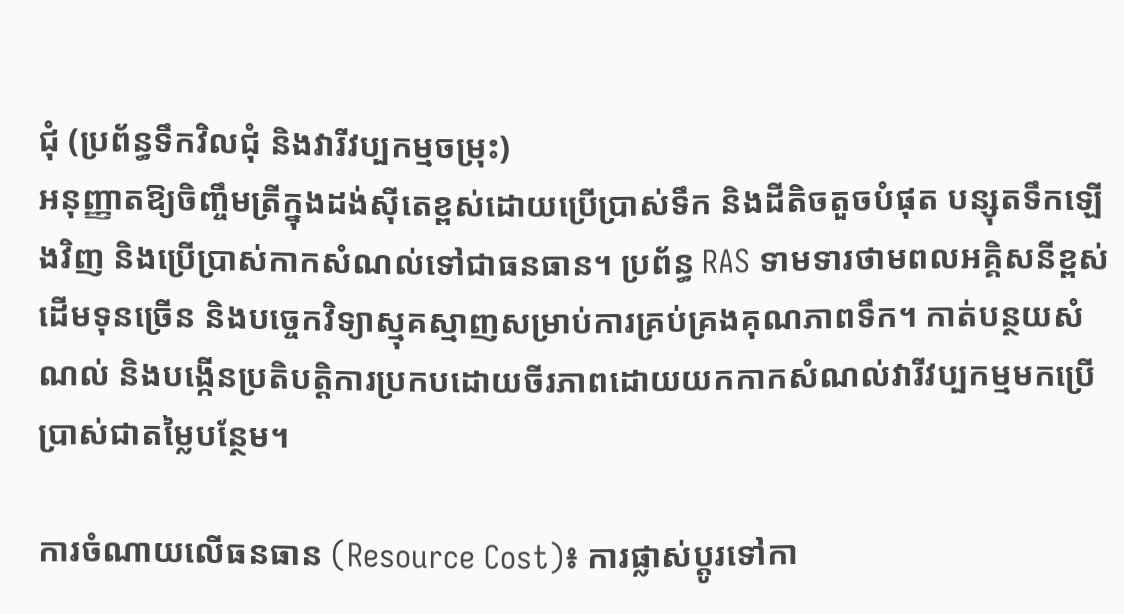ជុំ (ប្រព័ន្ធទឹកវិលជុំ និងវារីវប្បកម្មចម្រុះ)
អនុញ្ញាតឱ្យចិញ្ចឹមត្រីក្នុងដង់ស៊ីតេខ្ពស់ដោយប្រើប្រាស់ទឹក និងដីតិចតួចបំផុត បន្សុតទឹកឡើងវិញ និងប្រើប្រាស់កាកសំណល់ទៅជាធនធាន។ ប្រព័ន្ធ RAS ទាមទារថាមពលអគ្គិសនីខ្ពស់ ដើមទុនច្រើន និងបច្ចេកវិទ្យាស្មុគស្មាញសម្រាប់ការគ្រប់គ្រងគុណភាពទឹក។ កាត់បន្ថយសំណល់ និងបង្កើនប្រតិបត្តិការប្រកបដោយចីរភាពដោយយកកាកសំណល់វារីវប្បកម្មមកប្រើប្រាស់ជាតម្លៃបន្ថែម។

ការចំណាយលើធនធាន (Resource Cost)៖ ការផ្លាស់ប្តូរទៅកា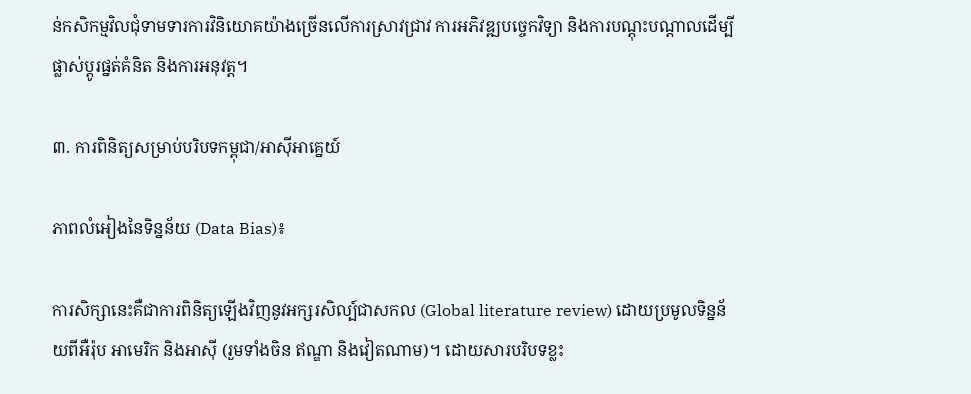ន់កសិកម្មវិលជុំទាមទារការវិនិយោគយ៉ាងច្រើនលើការស្រាវជ្រាវ ការអភិវឌ្ឍបច្ចេកវិទ្យា និងការបណ្តុះបណ្តាលដើម្បីផ្លាស់ប្តូរផ្នត់គំនិត និងការអនុវត្ត។

៣. ការពិនិត្យសម្រាប់បរិបទកម្ពុជា/អាស៊ីអាគ្នេយ៍

ភាពលំអៀងនៃទិន្នន័យ (Data Bias)៖

ការសិក្សានេះគឺជាការពិនិត្យឡើងវិញនូវអក្សរសិល្ប៍ជាសកល (Global literature review) ដោយប្រមូលទិន្នន័យពីអឺរ៉ុប អាមេរិក និងអាស៊ី (រួមទាំងចិន ឥណ្ឌា និងវៀតណាម)។ ដោយសារបរិបទខ្លះ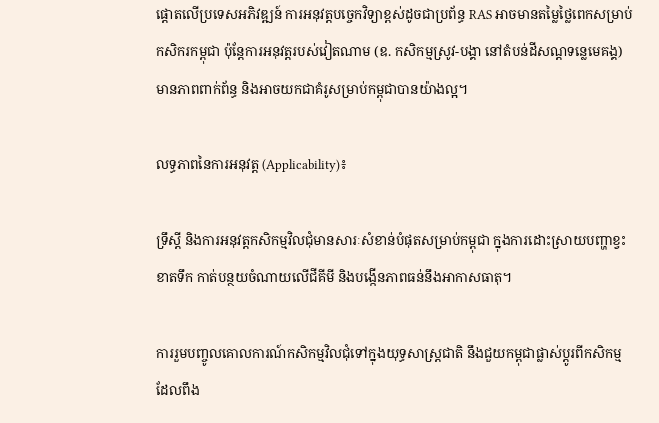ផ្តោតលើប្រទេសអភិវឌ្ឍន៍ ការអនុវត្តបច្ចេកវិទ្យាខ្ពស់ដូចជាប្រព័ន្ធ RAS អាចមានតម្លៃថ្លៃពេកសម្រាប់កសិករកម្ពុជា ប៉ុន្តែការអនុវត្តរបស់វៀតណាម (ឧ. កសិកម្មស្រូវ-បង្គា នៅតំបន់ដីសណ្ដទន្លេមេគង្គ) មានភាពពាក់ព័ន្ធ និងអាចយកជាគំរូសម្រាប់កម្ពុជាបានយ៉ាងល្អ។

លទ្ធភាពនៃការអនុវត្ត (Applicability)៖

ទ្រឹស្តី និងការអនុវត្តកសិកម្មវិលជុំមានសារៈសំខាន់បំផុតសម្រាប់កម្ពុជា ក្នុងការដោះស្រាយបញ្ហាខ្វះខាតទឹក កាត់បន្ថយចំណាយលើជីគីមី និងបង្កើនភាពធន់នឹងអាកាសធាតុ។

ការរួមបញ្ចូលគោលការណ៍កសិកម្មវិលជុំទៅក្នុងយុទ្ធសាស្រ្តជាតិ នឹងជួយកម្ពុជាផ្លាស់ប្តូរពីកសិកម្មដែលពឹង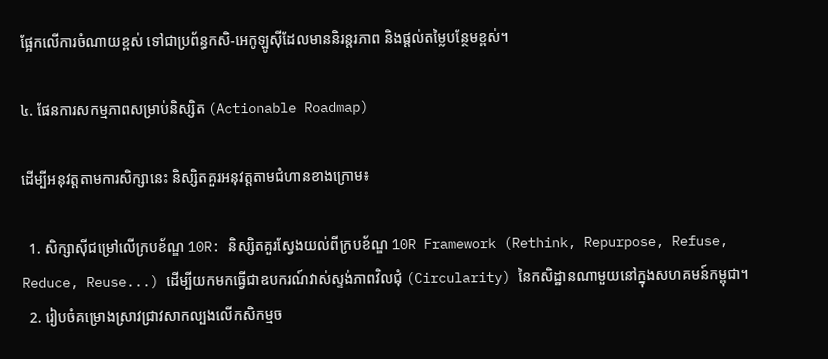ផ្អែកលើការចំណាយខ្ពស់ ទៅជាប្រព័ន្ធកសិ-អេកូឡូស៊ីដែលមាននិរន្តរភាព និងផ្តល់តម្លៃបន្ថែមខ្ពស់។

៤. ផែនការសកម្មភាពសម្រាប់និស្សិត (Actionable Roadmap)

ដើម្បីអនុវត្តតាមការសិក្សានេះ និស្សិតគួរអនុវត្តតាមជំហានខាងក្រោម៖

  1. សិក្សាស៊ីជម្រៅលើក្របខ័ណ្ឌ 10R: និស្សិតគួរស្វែងយល់ពីក្របខ័ណ្ឌ 10R Framework (Rethink, Repurpose, Refuse, Reduce, Reuse...) ដើម្បីយកមកធ្វើជាឧបករណ៍វាស់ស្ទង់ភាពវិលជុំ (Circularity) នៃកសិដ្ឋានណាមួយនៅក្នុងសហគមន៍កម្ពុជា។
  2. រៀបចំគម្រោងស្រាវជ្រាវសាកល្បងលើកសិកម្មច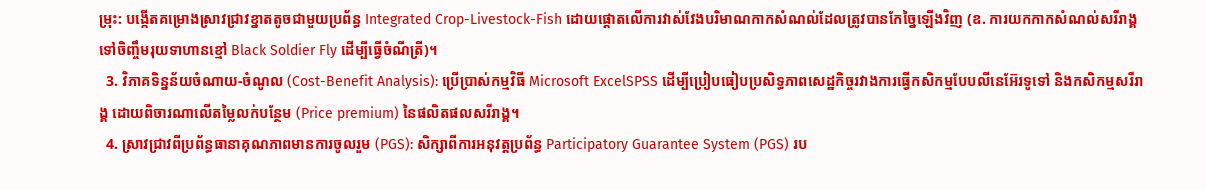ម្រុះ: បង្កើតគម្រោងស្រាវជ្រាវខ្នាតតូចជាមួយប្រព័ន្ធ Integrated Crop-Livestock-Fish ដោយផ្តោតលើការវាស់វែងបរិមាណកាកសំណល់ដែលត្រូវបានកែច្នៃឡើងវិញ (ឧ. ការយកកាកសំណល់សរីរាង្គទៅចិញ្ចឹមរុយទាហានខ្មៅ Black Soldier Fly ដើម្បីធ្វើចំណីត្រី)។
  3. វិភាគទិន្នន័យចំណាយ-ចំណូល (Cost-Benefit Analysis): ប្រើប្រាស់កម្មវិធី Microsoft ExcelSPSS ដើម្បីប្រៀបធៀបប្រសិទ្ធភាពសេដ្ឋកិច្ចរវាងការធ្វើកសិកម្មបែបលីនេអ៊ែរទូទៅ និងកសិកម្មសរីរាង្គ ដោយពិចារណាលើតម្លៃលក់បន្ថែម (Price premium) នៃផលិតផលសរីរាង្គ។
  4. ស្រាវជ្រាវពីប្រព័ន្ធធានាគុណភាពមានការចូលរួម (PGS): សិក្សាពីការអនុវត្តប្រព័ន្ធ Participatory Guarantee System (PGS) រប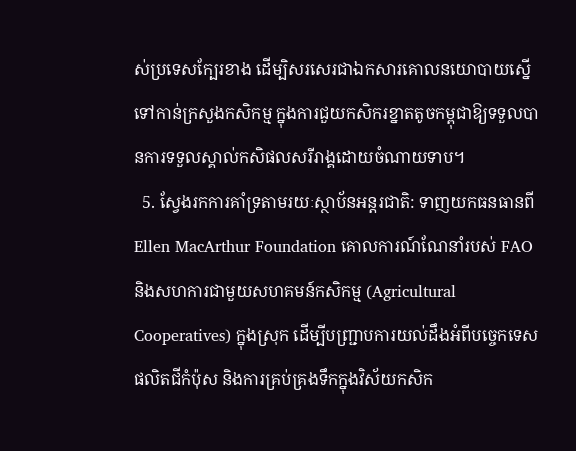ស់ប្រទេសក្បែរខាង ដើម្បិសរសេរជាឯកសារគោលនយោបាយស្នើទៅកាន់ក្រសួងកសិកម្ម ក្នុងការជួយកសិករខ្នាតតូចកម្ពុជាឱ្យទទួលបានការទទួលស្គាល់កសិផលសរីរាង្គដោយចំណាយទាប។
  5. ស្វែងរកការគាំទ្រតាមរយៈស្ថាប័នអន្តរជាតិ: ទាញយកធនធានពី Ellen MacArthur Foundation គោលការណ៍ណែនាំរបស់ FAO និងសហការជាមួយសហគមន៍កសិកម្ម (Agricultural Cooperatives) ក្នុងស្រុក ដើម្បីបញ្ជ្រាបការយល់ដឹងអំពីបច្ចេកទេសផលិតជីកំប៉ុស និងការគ្រប់គ្រងទឹកក្នុងវិស័យកសិក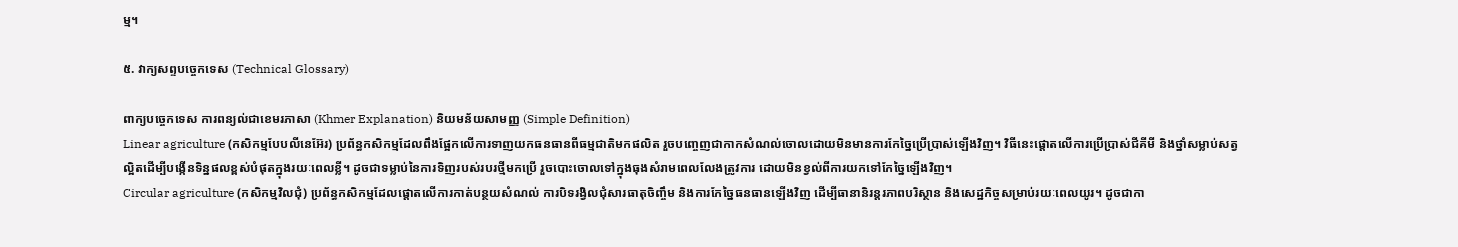ម្ម។

៥. វាក្យសព្ទបច្ចេកទេស (Technical Glossary)

ពាក្យបច្ចេកទេស ការពន្យល់ជាខេមរភាសា (Khmer Explanation) និយមន័យសាមញ្ញ (Simple Definition)
Linear agriculture (កសិកម្មបែបលីនេអ៊ែរ) ប្រព័ន្ធកសិកម្មដែលពឹងផ្អែកលើការទាញយកធនធានពីធម្មជាតិមកផលិត រួចបញ្ចេញជាកាកសំណល់ចោលដោយមិនមានការកែច្នៃប្រើប្រាស់ឡើងវិញ។ វិធីនេះផ្តោតលើការប្រើប្រាស់ជីគីមី និងថ្នាំសម្លាប់សត្វល្អិតដើម្បីបង្កើនទិន្នផលខ្ពស់បំផុតក្នុងរយៈពេលខ្លី។ ដូចជាទម្លាប់នៃការទិញរបស់របរថ្មីមកប្រើ រួចបោះចោលទៅក្នុងធុងសំរាមពេលលែងត្រូវការ ដោយមិនខ្វល់ពីការយកទៅកែច្នៃឡើងវិញ។
Circular agriculture (កសិកម្មវិលជុំ) ប្រព័ន្ធកសិកម្មដែលផ្តោតលើការកាត់បន្ថយសំណល់ ការបិទរង្វិលជុំសារធាតុចិញ្ចឹម និងការកែច្នៃធនធានឡើងវិញ ដើម្បីធានានិរន្តរភាពបរិស្ថាន និងសេដ្ឋកិច្ចសម្រាប់រយៈពេលយូរ។ ដូចជាកា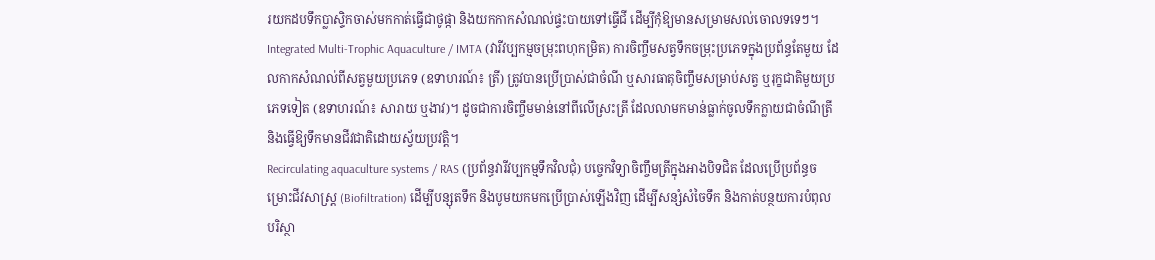រយកដបទឹកប្លាស្ទិកចាស់មកកាត់ធ្វើជាថូផ្កា និងយកកាកសំណល់ផ្ទះបាយទៅធ្វើជី ដើម្បីកុំឱ្យមានសម្រាមសល់ចោលទទេៗ។
Integrated Multi-Trophic Aquaculture / IMTA (វារីវប្បកម្មចម្រុះពហុកម្រិត) ការចិញ្ចឹមសត្វទឹកចម្រុះប្រភេទក្នុងប្រព័ន្ធតែមួយ ដែលកាកសំណល់ពីសត្វមួយប្រភេទ (ឧទាហរណ៍៖ ត្រី) ត្រូវបានប្រើប្រាស់ជាចំណី ឬសារធាតុចិញ្ចឹមសម្រាប់សត្វ ឬរុក្ខជាតិមួយប្រភេទទៀត (ឧទាហរណ៍៖ សារាយ ឬងាវ)។ ដូចជាការចិញ្ចឹមមាន់នៅពីលើស្រះត្រី ដែលលាមកមាន់ធ្លាក់ចូលទឹកក្លាយជាចំណីត្រី និងធ្វើឱ្យទឹកមានជីវជាតិដោយស្វ័យប្រវត្តិ។
Recirculating aquaculture systems / RAS (ប្រព័ន្ធវារីវប្បកម្មទឹកវិលជុំ) បច្ចេកវិទ្យាចិញ្ចឹមត្រីក្នុងអាងបិទជិត ដែលប្រើប្រព័ន្ធចម្រោះជីវសាស្រ្ត (Biofiltration) ដើម្បីបន្សុតទឹក និងបូមយកមកប្រើប្រាស់ឡើងវិញ ដើម្បីសន្សំសំចៃទឹក និងកាត់បន្ថយការបំពុលបរិស្ថា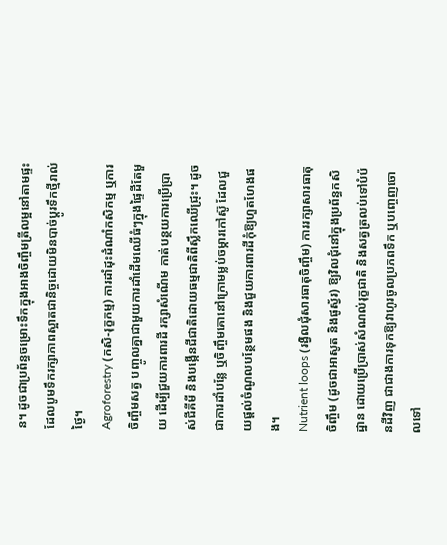ន។ ដូចជាប្រព័ន្ធចម្រោះទឹកក្នុងអាងចិញ្ចឹមត្រីលម្អនៅតាមផ្ទះ ដែលបូមទឹករក្សាភាពស្អាតជានិច្ចដោយមិនបាច់ប្តូរទឹកថ្មីរាល់ថ្ងៃ។
Agroforestry (កសិ-រុក្ខកម្ម) ការដាំដុះដំណាំកសិកម្ម ឬការចិញ្ចឹមសត្វ បញ្ចូលគ្នាជាមួយការដាំដើមឈើធំៗក្នុងផ្ទៃដីតែមួយ ដើម្បីជួយការពារដី រក្សាសំណើម កាត់បន្ថយការប្រើប្រាស់ជីគីមី និងបង្កើនជីជាតិដោយធម្មជាតិពីស្លឹកឈើជ្រុះ។ ដូចជាការដាំបន្លែ ឬចិញ្ចឹមគោនៅក្រោមម្លប់ចម្ការកៅស៊ូ ដែលជួយផ្តល់ចំណូលបន្ថែមផង និងជួយការពារដីកុំឱ្យហួតហែងផង។
Nutrient loops (រង្វិលជុំសារធាតុចិញ្ចឹម) ការរក្សាសារធាតុចិញ្ចឹម (ដូចជាអាសូត និងផូស្វ័រ) ឱ្យវិលជុំនៅក្នុងប្រព័ន្ធកសិដ្ឋាន ដោយប្រើប្រាស់សំណល់រុក្ខជាតិ និងសត្វត្រលប់ទៅបំប៉នដីវិញ ជាជាងការទុកឱ្យវាហូរចូលប្រភពទឹក ឬបញ្ចេញចោលទៅ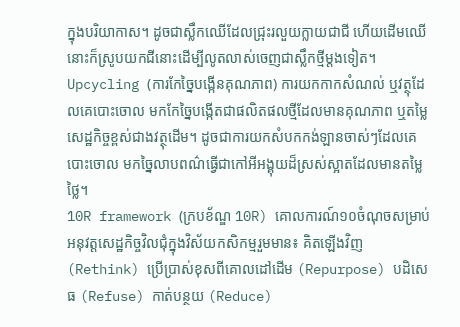ក្នុងបរិយាកាស។ ដូចជាស្លឹកឈើដែលជ្រុះរលួយក្លាយជាជី ហើយដើមឈើនោះក៏ស្រូបយកជីនោះដើម្បីលូតលាស់ចេញជាស្លឹកថ្មីម្តងទៀត។
Upcycling (ការកែច្នៃបង្កើនគុណភាព) ការយកកាកសំណល់ ឬវត្ថុដែលគេបោះចោល មកកែច្នៃបង្កើតជាផលិតផលថ្មីដែលមានគុណភាព ឬតម្លៃសេដ្ឋកិច្ចខ្ពស់ជាងវត្ថុដើម។ ដូចជាការយកសំបកកង់ឡានចាស់ៗដែលគេបោះចោល មកច្នៃលាបពណ៌ធ្វើជាកៅអីអង្គុយដ៏ស្រស់ស្អាតដែលមានតម្លៃថ្លៃ។
10R framework (ក្របខ័ណ្ឌ 10R) គោលការណ៍១០ចំណុចសម្រាប់អនុវត្តសេដ្ឋកិច្ចវិលជុំក្នុងវិស័យកសិកម្មរួមមាន៖ គិតឡើងវិញ (Rethink) ប្រើប្រាស់ខុសពីគោលដៅដើម (Repurpose) បដិសេធ (Refuse) កាត់បន្ថយ (Reduce)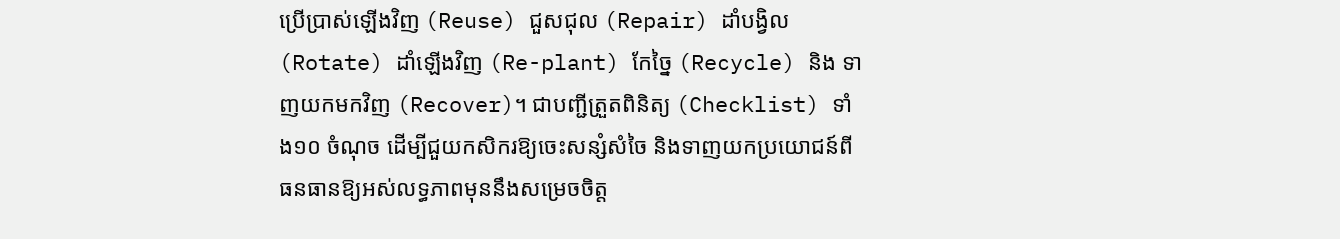ប្រើប្រាស់ឡើងវិញ (Reuse) ជួសជុល (Repair) ដាំបង្វិល (Rotate) ដាំឡើងវិញ (Re-plant) កែច្នៃ (Recycle) និង ទាញយកមកវិញ (Recover)។ ជាបញ្ជីត្រួតពិនិត្យ (Checklist) ទាំង១០ ចំណុច ដើម្បីជួយកសិករឱ្យចេះសន្សំសំចៃ និងទាញយកប្រយោជន៍ពីធនធានឱ្យអស់លទ្ធភាពមុននឹងសម្រេចចិត្ត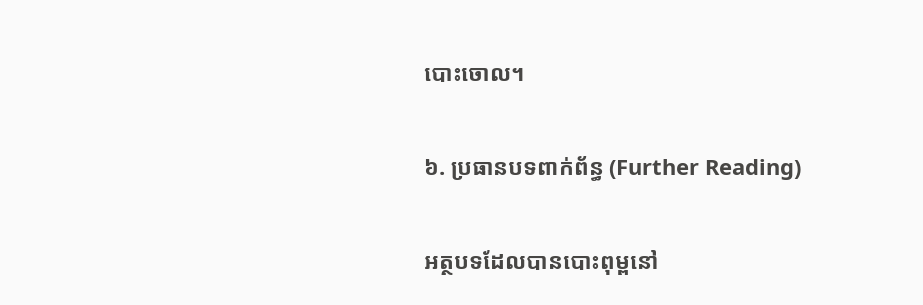បោះចោល។

៦. ប្រធានបទពាក់ព័ន្ធ (Further Reading)

អត្ថបទដែលបានបោះពុម្ពនៅ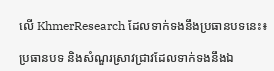លើ KhmerResearch ដែលទាក់ទងនឹងប្រធានបទនេះ៖

ប្រធានបទ និងសំណួរស្រាវជ្រាវដែលទាក់ទងនឹងឯ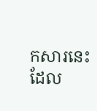កសារនេះ ដែល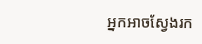អ្នកអាចស្វែងរក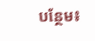បន្ថែម៖